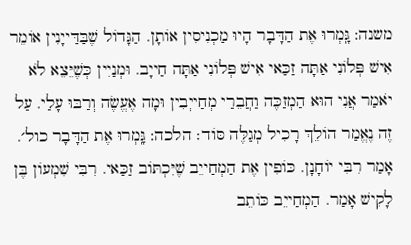משנה: גָּֽמְרוּ אֶת הַדָּבָר הָיוּ מַכְנִיסִין אוֹתָן. הַגָּדוֹל שֶׁבַּדַּייָנִין אוֹמֵר אִישׁ פְּלוֹנִי אַתָּה זַכַּאי אִישׁ פְּלוֹנִי אַתָּה חַייָב. וּמְנַיִין כְּשֶׁיֵּצֵא לֹא יֹאמַר אֲנִי הוּא הַמְזַכֶּה וַחֲבֵרַי מְחַייְבִין וּמָה אֶעֱשֶׂה וְרַבּוּ עָלַי. עַל זֶה נֶאֱמַר הוֹלֵךְ רָכִיל מְגַלֶּה סּוֹד׃ הלכה: גָּֽמְרוּ אֶת הַדָּבָר כול׳. אָמַר רִבִּי יוֹחָנָן. כּוֹפִין אֶת הַמְחַייֵב שֶׁיִּכְתּוֹב זַכַּאי. רִבִּי שִׁמְעוֹן בֶּן לָקִישׁ אָמַר. הַמְחַייֵב כּוֹתֵב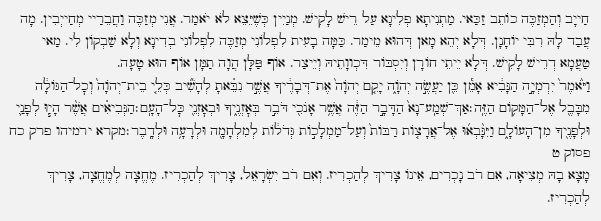חַייָב וְהַמְזַכֶּה כוֹתֵב זַכַּאי. מַתְנִיתָא פְלִיגָא עַל רֵישׁ לָקִישׁ. מְנַיִין כְּשֶׁיֵּצֵא לֹא יֹאמַר. אֲנִי מְזַכֶּה וַחֲבֵרַיי מְחַייְבִין. מָה עֲבַד לָהּ רִבִּי יוֹחָנָן. דְּלָא יְהֵא מָאן דְּהוּא מֵימַר. כַּמָּה בָעִית לִפְלוֹנִי מְזַכֶּה לִפְלוֹנִי בְדִינָא וְלָא שַׁבְקוֹן לִי. מַאי טַעֲמָא דְרֵישׁ לָקִישׁ. דְּלָא יֵיתֵי חוֹרָן וְיִסְבּוֹר דִּכְווָתֵיהּ וְיֵיצַר. אוֹף פַּלָּן הֲוָה תַמָּן אוֹף הוּא טָעָה.
וַיֹּ֙אמֶר֙ יִרְמְיָ֣ה הַנָּבִ֔יא אָמֵ֕ן כֵּ֖ן יַעֲשֶׂ֣ה יְהֹוָ֑ה יָקֵ֤ם יְהֹוָה֙ אֶת־דְּבָרֶ֔יךָ אֲשֶׁ֣ר נִבֵּ֗אתָ לְהָשִׁ֞יב כְּלֵ֤י בֵית־יְהֹוָה֙ וְכׇל־הַגּוֹלָ֔ה מִבָּבֶ֖ל אֶל־הַמָּק֥וֹם הַזֶּֽה׃אַךְ־שְׁמַֽע־נָא֙ הַדָּבָ֣ר הַזֶּ֔ה אֲשֶׁ֥ר אָנֹכִ֖י דֹּבֵ֣ר בְּאׇזְנֶ֑יךָ וּבְאׇזְנֵ֖י כׇּל־הָעָֽם׃הַנְּבִיאִ֗ים אֲשֶׁ֨ר הָי֧וּ לְפָנַ֛י וּלְפָנֶ֖יךָ מִן־הָעוֹלָ֑ם וַיִּנָּ֨בְא֜וּ אֶל־אֲרָצ֤וֹת רַבּוֹת֙ וְעַל־מַמְלָכ֣וֹת גְּדֹל֔וֹת לְמִלְחָמָ֖ה וּלְרָעָ֥ה וּלְדָֽבֶר׃מקרא ירמיהו פרק כח פסוק ט
מָצָא בָהּ מְצִיאָה, אִם רֹב נָכְרִים, אֵינוֹ צָרִיךְ לְהַכְרִיז. וְאִם רֹב יִשְׂרָאֵל, צָרִיךְ לְהַכְרִיז. מֶחֱצָה לְמֶחֱצָה, צָרִיךְ לְהַכְרִיז.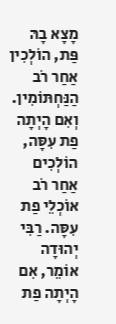מָצָא בָהּ פַּת, הוֹלְכִין אַחַר רֹב הַנַּחְתּוֹמִין. וְאִם הָיְתָה פַת עִסָּה, הוֹלְכִים אַחַר רֹב אוֹכְלֵי פַת עִסָּה. רַבִּי יְהוּדָה אוֹמֵר, אִם הָיְתָה פַת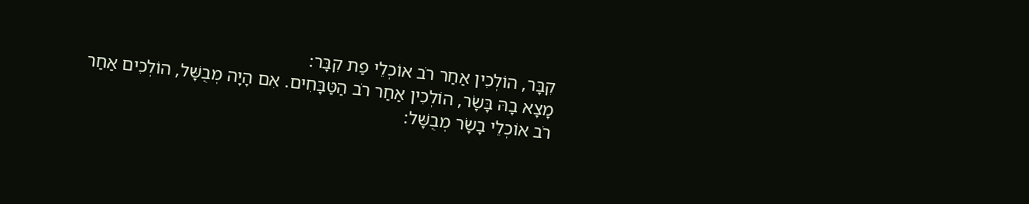קִבָּר, הוֹלְכִין אַחַר רֹב אוֹכְלֵי פַת קִבָּר:
מָצָא בָהּ בָּשָׂר, הוֹלְכִין אַחַר רֹב הַטַּבָּחִים. אִם הָיָה מְבֻשָּׁל, הוֹלְכִים אַחַר רֹב אוֹכְלֵי בָשָׂר מְבֻשָּׁל: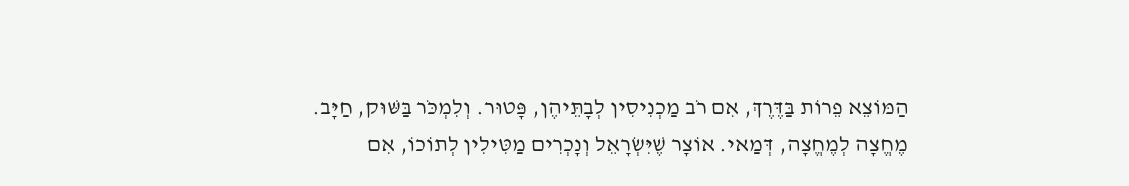הַמּוֹצֵא פֵרוֹת בַּדֶּרֶךְ, אִם רֹב מַכְנִיסִין לְבָתֵּיהֶן, פָּטוּר. וְלִמְכֹּר בַּשּׁוּק, חַיָּב. מֶחֱצָה לְמֶחֱצָה, דְּמַאי. אוֹצָר שֶׁיִּשְׂרָאֵל וְנָכְרִים מַטִּילִין לְתוֹכוֹ, אִם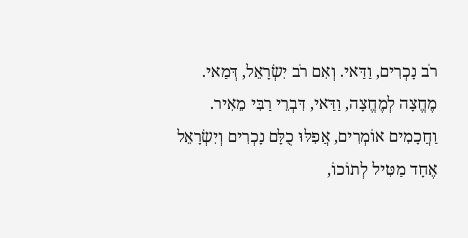רֹב נָכְרִים, וַדַּאי. וְאִם רֹב יִשְׂרָאֵל, דְּמַאי. מֶחֱצָה לְמֶחֱצָה, וַדַּאי, דִּבְרֵי רַבִּי מֵאִיר. וַחֲכָמִים אוֹמְרִים, אֲפִלּוּ כֻלָּם נָכְרִים וְיִשְׂרָאֵל אֶחָד מַטִּיל לְתוֹכוֹ,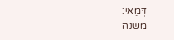דְּמַאי:
משנה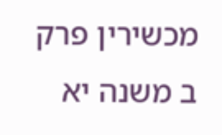מכשירין פרק ב משנה יא